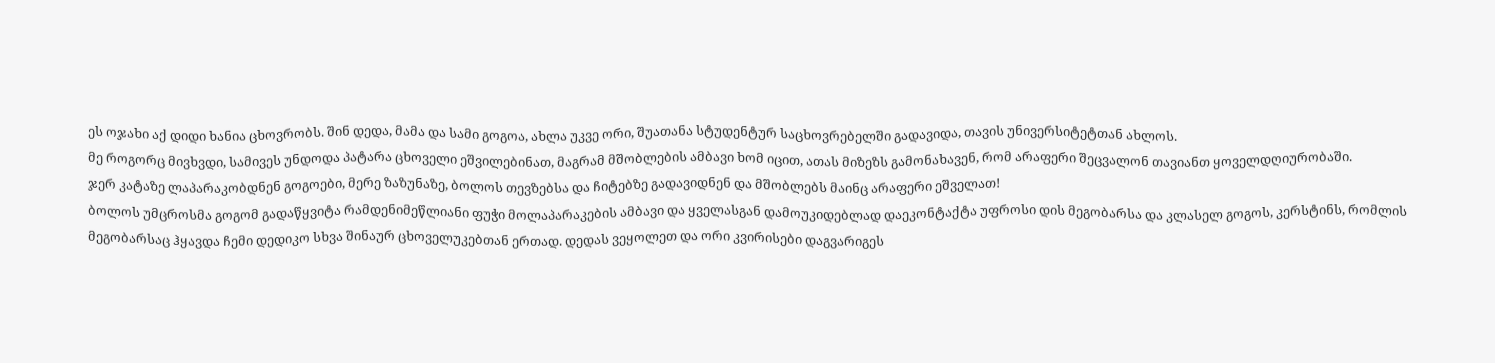ეს ოჯახი აქ დიდი ხანია ცხოვრობს. შინ დედა, მამა და სამი გოგოა, ახლა უკვე ორი, შუათანა სტუდენტურ საცხოვრებელში გადავიდა, თავის უნივერსიტეტთან ახლოს.
მე როგორც მივხვდი, სამივეს უნდოდა პატარა ცხოველი ეშვილებინათ, მაგრამ მშობლების ამბავი ხომ იცით, ათას მიზეზს გამონახავენ, რომ არაფერი შეცვალონ თავიანთ ყოველდღიურობაში.
ჯერ კატაზე ლაპარაკობდნენ გოგოები, მერე ზაზუნაზე, ბოლოს თევზებსა და ჩიტებზე გადავიდნენ და მშობლებს მაინც არაფერი ეშველათ!
ბოლოს უმცროსმა გოგომ გადაწყვიტა რამდენიმეწლიანი ფუჭი მოლაპარაკების ამბავი და ყველასგან დამოუკიდებლად დაეკონტაქტა უფროსი დის მეგობარსა და კლასელ გოგოს, კერსტინს, რომლის მეგობარსაც ჰყავდა ჩემი დედიკო სხვა შინაურ ცხოველუკებთან ერთად. დედას ვეყოლეთ და ორი კვირისები დაგვარიგეს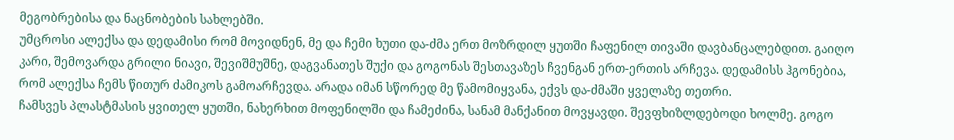მეგობრებისა და ნაცნობების სახლებში.
უმცროსი ალექსა და დედამისი რომ მოვიდნენ, მე და ჩემი ხუთი და-ძმა ერთ მოზრდილ ყუთში ჩაფენილ თივაში დავბანცალებდით. გაიღო კარი, შემოვარდა გრილი ნიავი, შევიშმუშნე, დაგვანათეს შუქი და გოგონას შესთავაზეს ჩვენგან ერთ-ერთის არჩევა. დედამისს ჰგონებია, რომ ალექსა ჩემს წითურ ძამიკოს გამოარჩევდა. არადა იმან სწორედ მე წამომიყვანა, ექვს და-ძმაში ყველაზე თეთრი.
ჩამსვეს პლასტმასის ყვითელ ყუთში, ნახერხით მოფენილში და ჩამეძინა, სანამ მანქანით მოვყავდი. შევფხიზლდებოდი ხოლმე. გოგო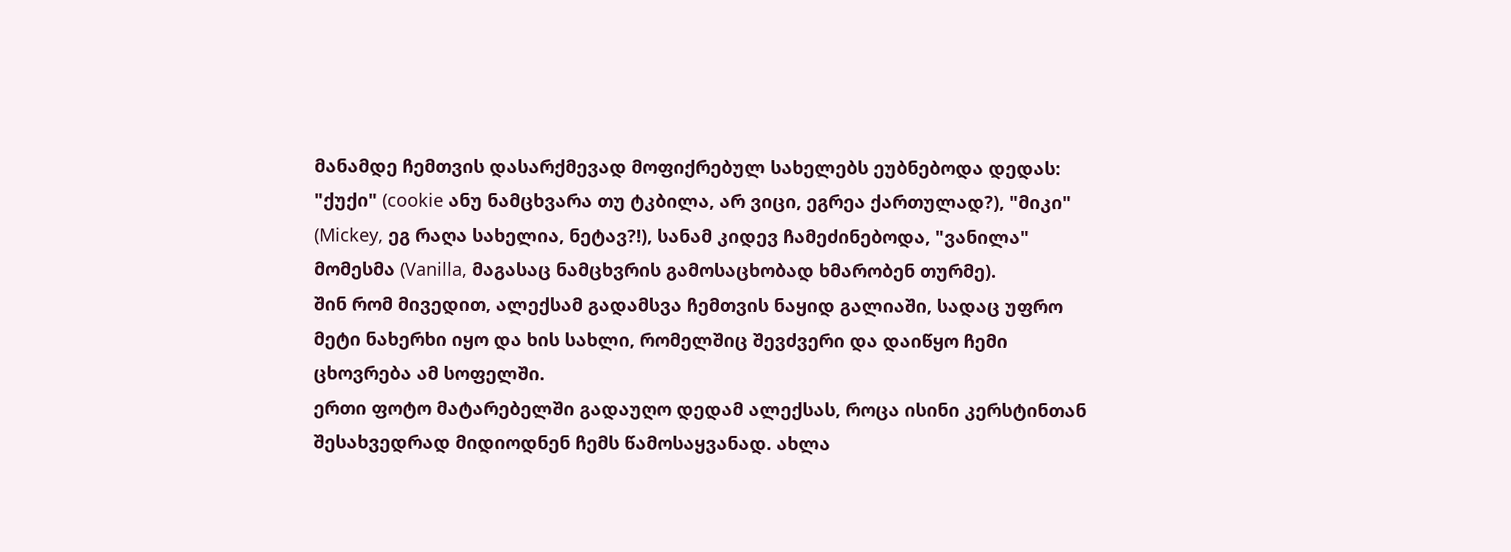მანამდე ჩემთვის დასარქმევად მოფიქრებულ სახელებს ეუბნებოდა დედას: "ქუქი" (cookie ანუ ნამცხვარა თუ ტკბილა, არ ვიცი, ეგრეა ქართულად?), "მიკი" (Mickey, ეგ რაღა სახელია, ნეტავ?!), სანამ კიდევ ჩამეძინებოდა, "ვანილა" მომესმა (Vanilla, მაგასაც ნამცხვრის გამოსაცხობად ხმარობენ თურმე).
შინ რომ მივედით, ალექსამ გადამსვა ჩემთვის ნაყიდ გალიაში, სადაც უფრო მეტი ნახერხი იყო და ხის სახლი, რომელშიც შევძვერი და დაიწყო ჩემი ცხოვრება ამ სოფელში.
ერთი ფოტო მატარებელში გადაუღო დედამ ალექსას, როცა ისინი კერსტინთან შესახვედრად მიდიოდნენ ჩემს წამოსაყვანად. ახლა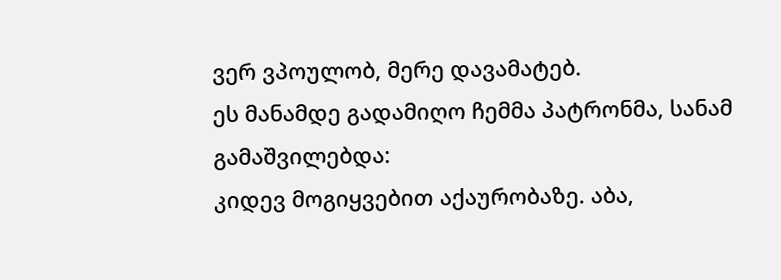ვერ ვპოულობ, მერე დავამატებ.
ეს მანამდე გადამიღო ჩემმა პატრონმა, სანამ გამაშვილებდა:
კიდევ მოგიყვებით აქაურობაზე. აბა,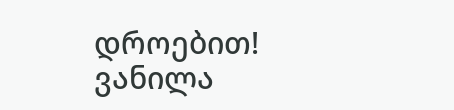დროებით!
ვანილა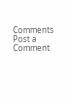Comments
Post a Comment